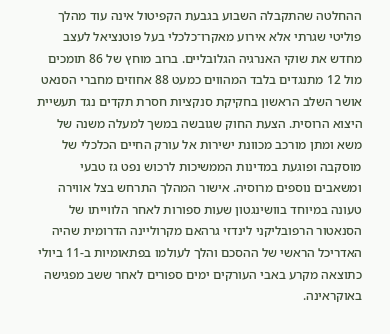ההחלטה שהתקבלה השבוע בגבעת הקפיטול אינה עוד מהלך פוליטי שגרתי אלא אירוע מאקרו־כלכלי בעל פוטנציאל לעצב מחדש את שוקי האנרגיה הגלובליים. ברוב מוחץ של 86 תומכים מול 12 מתנגדים בלבד המהווים כמעט 88 אחוזים מחברי הסנאט אושר השלב הראשון בחקיקת סנקציות חסרת תקדים נגד תעשיית היצוא הרוסית. הצעת החוק שגובשה במשך למעלה משנה של משא ומתן מורכב מכוונת ישירות אל עורק החיים הכלכלי של מוסקבה ופוגעת במדינות הממשיכות לרכוש נפט גז טבעי ומשאבים נוספים מרוסיה. אישור המהלך התרחש בצל אווירה טעונה במיוחד בוושינגטון שעות ספורות לאחר הלווייתו של הסנאטור הרפובליקני לינדזי גרהאם מקרוליינה הדרומית שהיה האדריכל הראשי של ההסכם והלך לעולמו בפתאומיות ב-11 ביולי כתוצאה מקרע באבי העורקים ימים ספורים לאחר ששב מפגישה באוקראינה.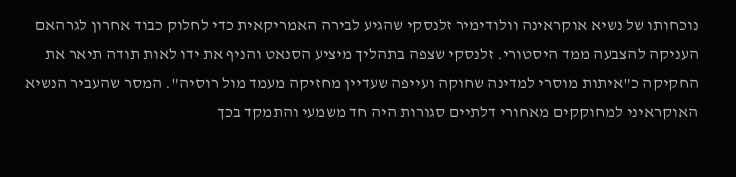נוכחותו של נשיא אוקראינה וולודימיר זלנסקי שהגיע לבירה האמריקאית כדי לחלוק כבוד אחרון לגרהאם העניקה להצבעה ממד היסטורי. זלנסקי שצפה בתהליך מיציע הסנאט והניף את ידו לאות תודה תיאר את החקיקה כ"איתות מוסרי למדינה שחוקה ועייפה שעדיין מחזיקה מעמד מול רוסיה". המסר שהעביר הנשיא האוקראיני למחוקקים מאחורי דלתיים סגורות היה חד משמעי והתמקד בכך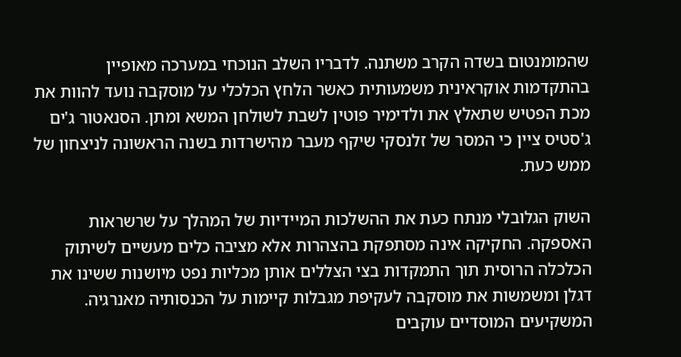שהמומנטום בשדה הקרב משתנה. לדבריו השלב הנוכחי במערכה מאופיין בהתקדמות אוקראינית משמעותית כאשר הלחץ הכלכלי על מוסקבה נועד להוות את מכת הפטיש שתאלץ את ולדימיר פוטין לשבת לשולחן המשא ומתן. הסנאטור ג'ים ג'סטיס ציין כי המסר של זלנסקי שיקף מעבר מהישרדות בשנה הראשונה לניצחון של ממש כעת.

השוק הגלובלי מנתח כעת את ההשלכות המיידיות של המהלך על שרשראות האספקה. החקיקה אינה מסתפקת בהצהרות אלא מציבה כלים מעשיים לשיתוק הכלכלה הרוסית תוך התמקדות בצי הצללים אותן מכליות נפט מיושנות ששינו את דגלן ומשמשות את מוסקבה לעקיפת מגבלות קיימות על הכנסותיה מאנרגיה. המשקיעים המוסדיים עוקבים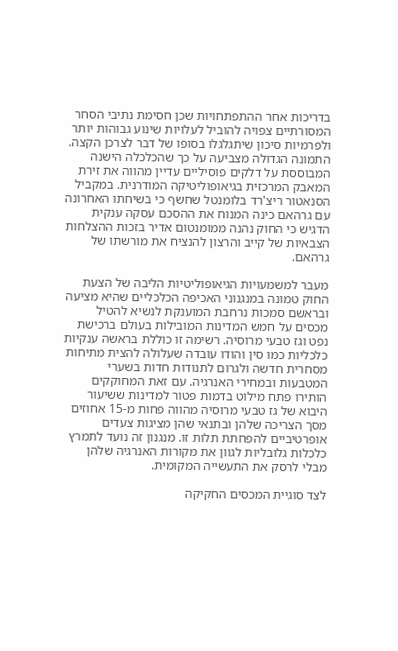בדריכות אחר ההתפתחויות שכן חסימת נתיבי הסחר המסורתיים צפויה להוביל לעלויות שינוע גבוהות יותר ולפרמיות סיכון שיתגלגלו בסופו של דבר לצרכן הקצה. התמונה הגדולה מצביעה על כך שהכלכלה הישנה המבוססת על דלקים פוסיליים עדיין מהווה את זירת המאבק המרכזית בגיאופוליטיקה המודרנית. במקביל הסנאטור ריצ'רד בלומנטל שחשף כי בשיחתו האחרונה עם גרהאם כינה המנוח את ההסכם עסקה ענקית הדגיש כי החוק נהנה ממומנטום אדיר בזכות ההצלחות הצבאיות של קייב והרצון להנציח את מורשתו של גרהאם.

מעבר למשמעויות הגיאופוליטיות הליבה של הצעת החוק טמונה במנגנוני האכיפה הכלכליים שהיא מציעה ובראשם סמכות נרחבת המוענקת לנשיא להטיל מכסים על חמש המדינות המובילות בעולם ברכישת נפט וגז טבעי מרוסיה. רשימה זו כוללת בראשה ענקיות כלכליות כמו סין והודו עובדה שעלולה להצית מתיחות מסחרית חדשה ולגרום לתנודות חדות בשערי המטבעות ובמחירי האנרגיה. עם זאת המחוקקים הותירו פתח מילוט בדמות פטור למדינות ששיעור היבוא של גז טבעי מרוסיה מהווה פחות מ-15 אחוזים מסך הצריכה שלהן ובתנאי שהן מציגות צעדים אופרטיביים להפחתת תלות זו. מנגנון זה נועד לתמרץ כלכלות גלובליות לגוון את מקורות האנרגיה שלהן מבלי לרסק את התעשייה המקומית.

לצד סוגיית המכסים החקיקה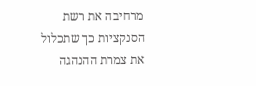מרחיבה את רשת הסנקציות כך שתכלול את צמרת ההנהגה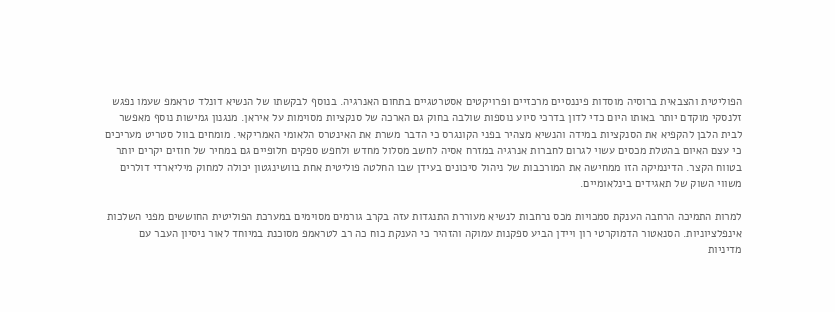הפוליטית והצבאית ברוסיה מוסדות פיננסיים מרכזיים ופרויקטים אסטרטגיים בתחום האנרגיה. בנוסף לבקשתו של הנשיא דונלד טראמפ שעמו נפגש זלנסקי מוקדם יותר באותו היום כדי לדון בדרכי סיוע נוספות שולבה בחוק גם הארכה של סנקציות מסוימות על איראן. מנגנון גמישות נוסף מאפשר לבית הלבן להקפיא את הסנקציות במידה והנשיא מצהיר בפני הקונגרס כי הדבר משרת את האינטרס הלאומי האמריקאי. מומחים בוול סטריט מעריכים כי עצם האיום בהטלת מכסים עשוי לגרום לחברות אנרגיה במזרח אסיה לחשב מסלול מחדש ולחפש ספקים חלופיים גם במחיר של חוזים יקרים יותר בטווח הקצר. הדינמיקה הזו ממחישה את המורכבות של ניהול סיכונים בעידן שבו החלטה פוליטית אחת בוושינגטון יכולה למחוק מיליארדי דולרים משווי השוק של תאגידים בינלאומיים.

למרות התמיכה הרחבה הענקת סמכויות מכס נרחבות לנשיא מעוררת התנגדות עזה בקרב גורמים מסוימים במערכת הפוליטית החוששים מפני השלכות אינפלציוניות. הסנאטור הדמוקרטי רון ויידן הביע ספקנות עמוקה והזהיר כי הענקת כוח כה רב לטראמפ מסוכנת במיוחד לאור ניסיון העבר עם מדיניות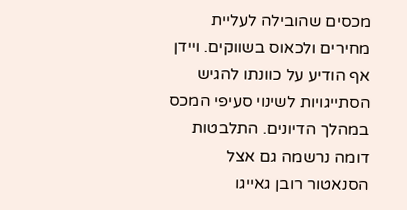מכסים שהובילה לעליית מחירים ולכאוס בשווקים. ויידן אף הודיע על כוונתו להגיש הסתייגויות לשינוי סעיפי המכס במהלך הדיונים. התלבטות דומה נרשמה גם אצל הסנאטור רובן גאייגו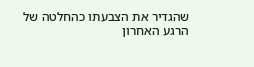שהגדיר את הצבעתו כהחלטה של הרגע האחרון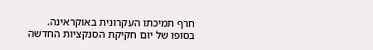חרף תמיכתו העקרונית באוקראינה. בסופו של יום חקיקת הסנקציות החדשה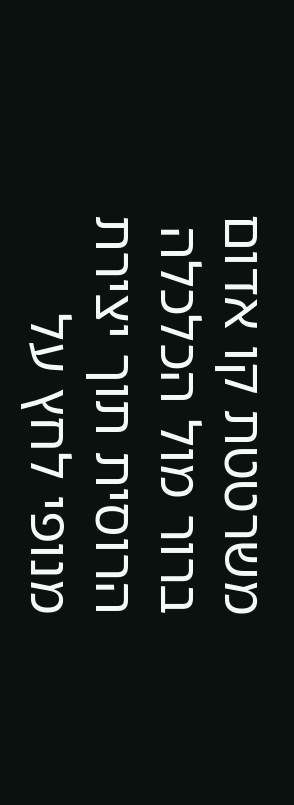משרטטת קו אדום ברור מול הכלכלה הרוסית תוך יצירת מנופי לחץ על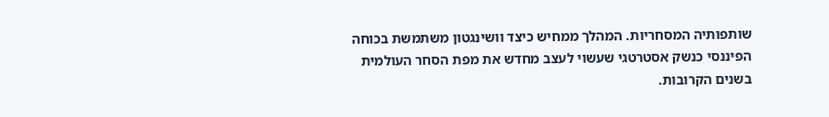שותפותיה המסחריות. המהלך ממחיש כיצד וושינגטון משתמשת בכוחה הפיננסי כנשק אסטרטגי שעשוי לעצב מחדש את מפת הסחר העולמית בשנים הקרובות.